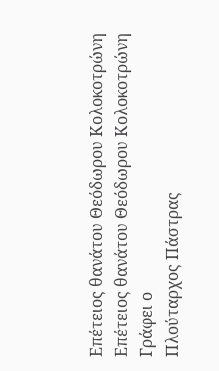Επέτειος θανάτου Θεόδωρου Κολοκοτρώνη
Επέτειος θανάτου Θεόδωρου Κολοκοτρώνη
Γράφει ο
Πλούταρχος Πάστρας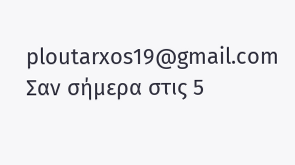ploutarxos19@gmail.com
Σαν σήμερα στις 5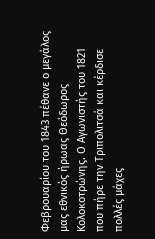Φεβρουαρίου του 1843 πέθανε ο μεγάλος μας εθνικός ήρωας Θεόδωρος Κολοκοτρώνης. Ο Αγωνιστής του 1821 που πήρε την Τριπολιτσά και κέρδισε πολλές μάχες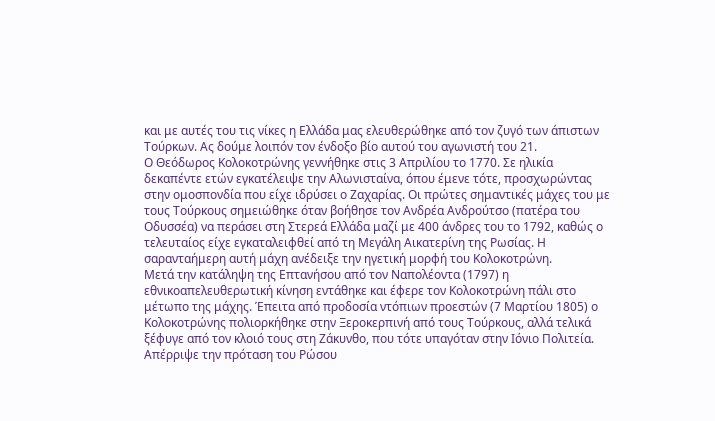και με αυτές του τις νίκες η Ελλάδα μας ελευθερώθηκε από τον ζυγό των άπιστων Τούρκων. Ας δούμε λοιπόν τον ένδοξο βίο αυτού του αγωνιστή του 21.
Ο Θεόδωρος Κολοκοτρώνης γεννήθηκε στις 3 Απριλίου το 1770. Σε ηλικία δεκαπέντε ετών εγκατέλειψε την Αλωνισταίνα, όπου έμενε τότε, προσχωρώντας στην ομοσπονδία που είχε ιδρύσει ο Ζαχαρίας. Οι πρώτες σημαντικές μάχες του με τους Τούρκους σημειώθηκε όταν βοήθησε τον Ανδρέα Ανδρούτσο (πατέρα του Οδυσσέα) να περάσει στη Στερεά Ελλάδα μαζί με 400 άνδρες του το 1792, καθώς ο τελευταίος είχε εγκαταλειφθεί από τη Μεγάλη Αικατερίνη της Ρωσίας. Η σαρανταήμερη αυτή μάχη ανέδειξε την ηγετική μορφή του Κολοκοτρώνη.
Μετά την κατάληψη της Επτανήσου από τον Ναπολέοντα (1797) η εθνικοαπελευθερωτική κίνηση εντάθηκε και έφερε τον Κολοκοτρώνη πάλι στο μέτωπο της μάχης. Έπειτα από προδοσία ντόπιων προεστών (7 Μαρτίου 1805) ο Κολοκοτρώνης πολιορκήθηκε στην Ξεροκερπινή από τους Τούρκους, αλλά τελικά ξέφυγε από τον κλοιό τους στη Ζάκυνθο, που τότε υπαγόταν στην Ιόνιο Πολιτεία. Απέρριψε την πρόταση του Ρώσου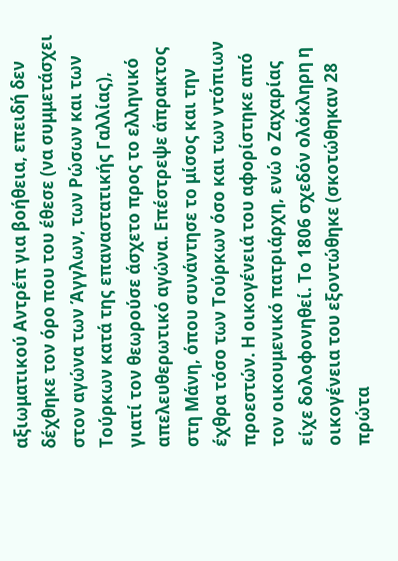αξιωματικού Αντρέπ για βοήθεια, επειδή δεν δέχθηκε τον όρο που του έθεσε (να συμμετάσχει στον αγώνα των Άγγλων, των Ρώσων και των Τούρκων κατά της επαναστατικής Γαλλίας), γιατί τον θεωρούσε άσχετο προς το ελληνικό απελευθερωτικό αγώνα. Επέστρεψε άπρακτος στη Μάνη, όπου συνάντησε το μίσος και την έχθρα τόσο των Τούρκων όσο και των ντόπιων προεστών. Η οικογένειά του αφορίστηκε από τον οικουμενικό πατριάρχη, ενώ ο Ζαχαρίας είχε δολοφονηθεί. Το 1806 σχεδόν ολόκληρη η οικογένεια του εξοντώθηκε (σκοτώθηκαν 28 πρώτα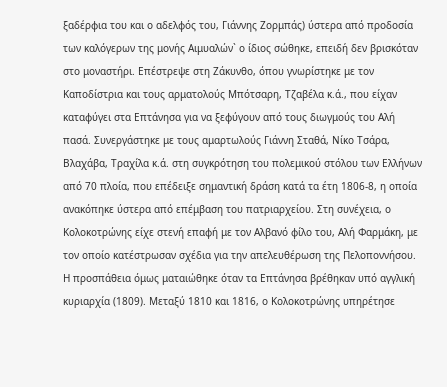ξαδέρφια του και ο αδελφός του, Γιάννης Ζορμπάς) ύστερα από προδοσία των καλόγερων της μονής Αιμυαλών` ο ίδιος σώθηκε, επειδή δεν βρισκόταν στο μοναστήρι. Επέστρεψε στη Ζάκυνθο, όπου γνωρίστηκε με τον Καποδίστρια και τους αρματολούς Μπότσαρη, Τζαβέλα κ.ά., που είχαν καταφύγει στα Επτάνησα για να ξεφύγουν από τους διωγμούς του Αλή πασά. Συνεργάστηκε με τους αμαρτωλούς Γιάννη Σταθά, Νίκο Τσάρα, Βλαχάβα, Τραχίλα κ.ά. στη συγκρότηση του πολεμικού στόλου των Ελλήνων από 70 πλοία, που επέδειξε σημαντική δράση κατά τα έτη 1806-8, η οποία ανακόπηκε ύστερα από επέμβαση του πατριαρχείου. Στη συνέχεια, ο Κολοκοτρώνης είχε στενή επαφή με τον Αλβανό φίλο του, Αλή Φαρμάκη, με τον οποίο κατέστρωσαν σχέδια για την απελευθέρωση της Πελοποννήσου. Η προσπάθεια όμως ματαιώθηκε όταν τα Επτάνησα βρέθηκαν υπό αγγλική κυριαρχία (1809). Μεταξύ 1810 και 1816, ο Κολοκοτρώνης υπηρέτησε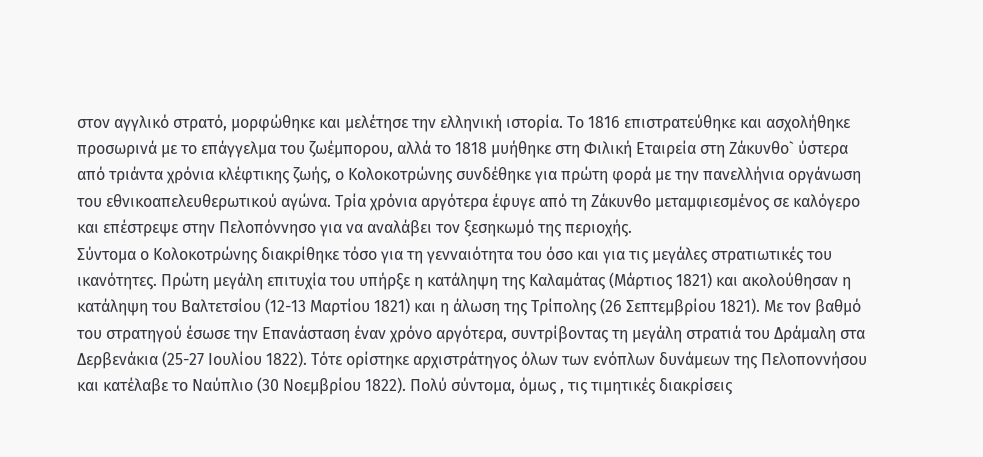στον αγγλικό στρατό, μορφώθηκε και μελέτησε την ελληνική ιστορία. Το 1816 επιστρατεύθηκε και ασχολήθηκε προσωρινά με το επάγγελμα του ζωέμπορου, αλλά το 1818 μυήθηκε στη Φιλική Εταιρεία στη Ζάκυνθο` ύστερα από τριάντα χρόνια κλέφτικης ζωής, ο Κολοκοτρώνης συνδέθηκε για πρώτη φορά με την πανελλήνια οργάνωση του εθνικοαπελευθερωτικού αγώνα. Τρία χρόνια αργότερα έφυγε από τη Ζάκυνθο μεταμφιεσμένος σε καλόγερο και επέστρεψε στην Πελοπόννησο για να αναλάβει τον ξεσηκωμό της περιοχής.
Σύντομα ο Κολοκοτρώνης διακρίθηκε τόσο για τη γενναιότητα του όσο και για τις μεγάλες στρατιωτικές του ικανότητες. Πρώτη μεγάλη επιτυχία του υπήρξε η κατάληψη της Καλαμάτας (Μάρτιος 1821) και ακολούθησαν η κατάληψη του Βαλτετσίου (12-13 Μαρτίου 1821) και η άλωση της Τρίπολης (26 Σεπτεμβρίου 1821). Με τον βαθμό του στρατηγού έσωσε την Επανάσταση έναν χρόνο αργότερα, συντρίβοντας τη μεγάλη στρατιά του Δράμαλη στα Δερβενάκια (25-27 Ιουλίου 1822). Τότε ορίστηκε αρχιστράτηγος όλων των ενόπλων δυνάμεων της Πελοποννήσου και κατέλαβε το Ναύπλιο (30 Νοεμβρίου 1822). Πολύ σύντομα, όμως , τις τιμητικές διακρίσεις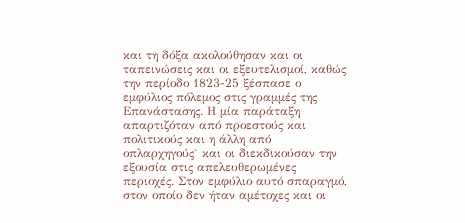και τη δόξα ακολούθησαν και οι ταπεινώσεις και οι εξευτελισμοί, καθώς την περίοδο 1823-25 ξέσπασε ο εμφύλιος πόλεμος στις γραμμές της Επανάστασης. Η μία παράταξη απαρτιζόταν από προεστούς και πολιτικούς και η άλλη από οπλαρχηγούς` και οι διεκδικούσαν την εξουσία στις απελευθερωμένες περιοχές. Στον εμφύλιο αυτό σπαραγμό, στον οποίο δεν ήταν αμέτοχες και οι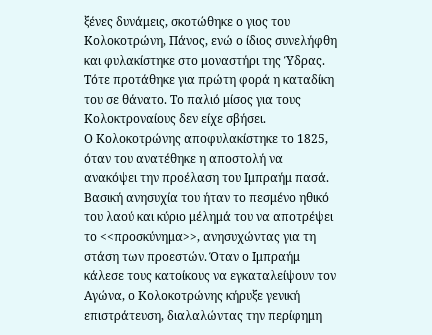ξένες δυνάμεις, σκοτώθηκε ο γιος του Κολοκοτρώνη, Πάνος, ενώ ο ίδιος συνελήφθη και φυλακίστηκε στο μοναστήρι της Ύδρας. Τότε προτάθηκε για πρώτη φορά η καταδίκη του σε θάνατο. Το παλιό μίσος για τους Κολοκτροναίους δεν είχε σβήσει.
Ο Κολοκοτρώνης αποφυλακίστηκε το 1825, όταν του ανατέθηκε η αποστολή να ανακόψει την προέλαση του Ιμπραήμ πασά. Βασική ανησυχία του ήταν το πεσμένο ηθικό του λαού και κύριο μέλημά του να αποτρέψει το <<προσκύνημα>>, ανησυχώντας για τη στάση των προεστών. Όταν ο Ιμπραήμ κάλεσε τους κατοίκους να εγκαταλείψουν τον Αγώνα, ο Κολοκοτρώνης κήρυξε γενική επιστράτευση, διαλαλώντας την περίφημη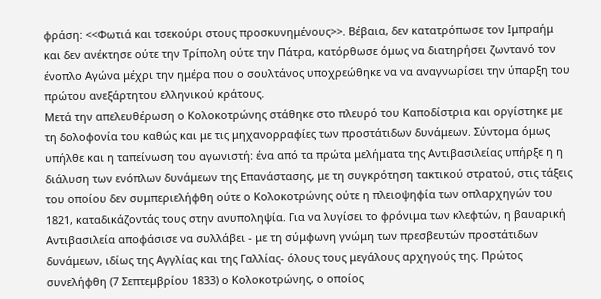φράση: <<Φωτιά και τσεκούρι στους προσκυνημένους>>. Βέβαια, δεν κατατρόπωσε τον Ιμπραήμ και δεν ανέκτησε ούτε την Τρίπολη ούτε την Πάτρα, κατόρθωσε όμως να διατηρήσει ζωντανό τον ένοπλο Αγώνα μέχρι την ημέρα που ο σουλτάνος υποχρεώθηκε να να αναγνωρίσει την ύπαρξη του πρώτου ανεξάρτητου ελληνικού κράτους.
Μετά την απελευθέρωση ο Κολοκοτρώνης στάθηκε στο πλευρό του Καποδίστρια και οργίστηκε με τη δολοφονία του καθώς και με τις μηχανορραφίες των προστάτιδων δυνάμεων. Σύντομα όμως υπήλθε και η ταπείνωση του αγωνιστή: ένα από τα πρώτα μελήματα της Αντιβασιλείας υπήρξε η η διάλυση των ενόπλων δυνάμεων της Επανάστασης, με τη συγκρότηση τακτικού στρατού, στις τάξεις του οποίου δεν συμπεριελήφθη ούτε ο Κολοκοτρώνης ούτε η πλειοψηφία των οπλαρχηγών του 1821, καταδικάζοντάς τους στην ανυποληψία. Για να λυγίσει το φρόνιμα των κλεφτών, η βαυαρική Αντιβασιλεία αποφάσισε να συλλάβει - με τη σύμφωνη γνώμη των πρεσβευτών προστάτιδων δυνάμεων, ιδίως της Αγγλίας και της Γαλλίας- όλους τους μεγάλους αρχηγούς της. Πρώτος συνελήφθη (7 Σεπτεμβρίου 1833) ο Κολοκοτρώνης, ο οποίος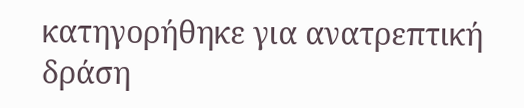κατηγορήθηκε για ανατρεπτική δράση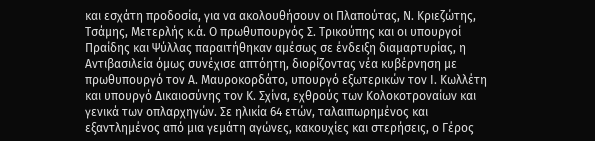και εσχάτη προδοσία, για να ακολουθήσουν οι Πλαπούτας, Ν. Κριεζώτης, Τσάμης, Μετερλής κ.ά. Ο πρωθυπουργός Σ. Τρικούπης και οι υπουργοί Πραίδης και Ψύλλας παραιτήθηκαν αμέσως σε ένδειξη διαμαρτυρίας, η Αντιβασιλεία όμως συνέχισε απτόητη, διορίζοντας νέα κυβέρνηση με πρωθυπουργό τον Α. Μαυροκορδάτο, υπουργό εξωτερικών τον Ι. Κωλλέτη και υπουργό Δικαιοσύνης τον Κ. Σχίνα, εχθρούς των Κολοκοτροναίων και γενικά των οπλαρχηγών. Σε ηλικία 64 ετών, ταλαιπωρημένος και εξαντλημένος από μια γεμάτη αγώνες, κακουχίες και στερήσεις, ο Γέρος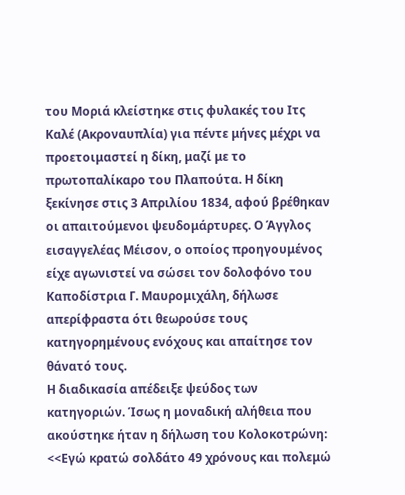του Μοριά κλείστηκε στις φυλακές του Ιτς Καλέ (Ακροναυπλία) για πέντε μήνες μέχρι να προετοιμαστεί η δίκη, μαζί με το πρωτοπαλίκαρο του Πλαπούτα. Η δίκη ξεκίνησε στις 3 Απριλίου 1834, αφού βρέθηκαν οι απαιτούμενοι ψευδομάρτυρες. Ο Άγγλος εισαγγελέας Μέισον, ο οποίος προηγουμένος είχε αγωνιστεί να σώσει τον δολοφόνο του Καποδίστρια Γ. Μαυρομιχάλη, δήλωσε απερίφραστα ότι θεωρούσε τους κατηγορημένους ενόχους και απαίτησε τον θάνατό τους.
Η διαδικασία απέδειξε ψεύδος των κατηγοριών. Ίσως η μοναδική αλήθεια που ακούστηκε ήταν η δήλωση του Κολοκοτρώνη: <<Εγώ κρατώ σολδάτο 49 χρόνους και πολεμώ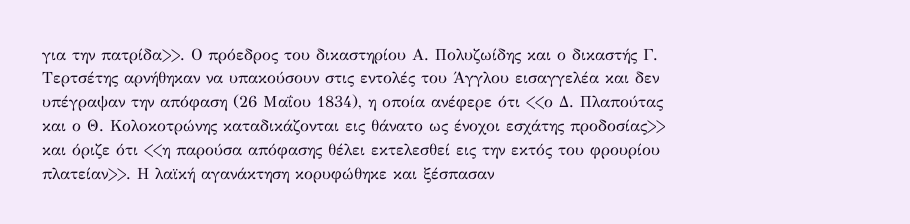για την πατρίδα>>. Ο πρόεδρος του δικαστηρίου Α. Πολυζωίδης και ο δικαστής Γ. Τερτσέτης αρνήθηκαν να υπακούσουν στις εντολές του Άγγλου εισαγγελέα και δεν υπέγραψαν την απόφαση (26 Μαΐου 1834), η οποία ανέφερε ότι <<ο Δ. Πλαπούτας και ο Θ. Κολοκοτρώνης καταδικάζονται εις θάνατο ως ένοχοι εσχάτης προδοσίας>> και όριζε ότι <<η παρούσα απόφασης θέλει εκτελεσθεί εις την εκτός του φρουρίου πλατείαν>>. Η λαϊκή αγανάκτηση κορυφώθηκε και ξέσπασαν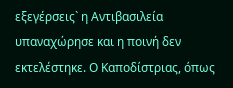εξεγέρσεις` η Αντιβασιλεία υπαναχώρησε και η ποινή δεν εκτελέστηκε. Ο Καποδίστριας, όπως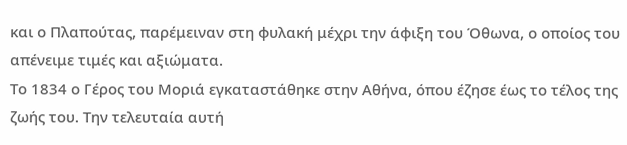και ο Πλαπούτας, παρέμειναν στη φυλακή μέχρι την άφιξη του Όθωνα, ο οποίος του απένειμε τιμές και αξιώματα.
Το 1834 ο Γέρος του Μοριά εγκαταστάθηκε στην Αθήνα, όπου έζησε έως το τέλος της ζωής του. Την τελευταία αυτή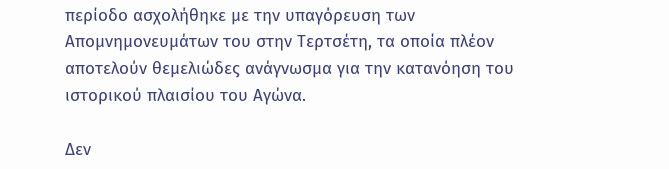περίοδο ασχολήθηκε με την υπαγόρευση των Απομνημονευμάτων του στην Τερτσέτη, τα οποία πλέον αποτελούν θεμελιώδες ανάγνωσμα για την κατανόηση του ιστορικού πλαισίου του Αγώνα.

Δεν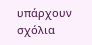υπάρχουν σχόλια